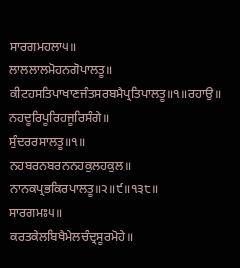ਸਾਰਗਮਹਲਾ੫॥
ਲਾਲਲਾਲਮੋਹਨਗੋਪਾਲਤੂ॥
ਕੀਟਹਸਤਿਪਾਖਾਣਜੰਤਸਰਬਮੈਪ੍ਰਤਿਪਾਲਤੂ॥੧॥ਰਹਾਉ॥
ਨਹਦੂਰਿਪੂਰਿਹਜੂਰਿਸੰਗੇ॥
ਸੁੰਦਰਰਸਾਲਤੂ॥੧॥
ਨਹਬਰਨਬਰਨਨਹਕੁਲਹਕੁਲ॥
ਨਾਨਕਪ੍ਰਭਕਿਰਪਾਲਤੂ॥੨॥੯॥੧੩੮॥
ਸਾਰਗਮਃ੫॥
ਕਰਤਕੇਲਬਿਖੈਮੇਲਚੰਦ੍ਰਸੂਰਮੋਹੇ॥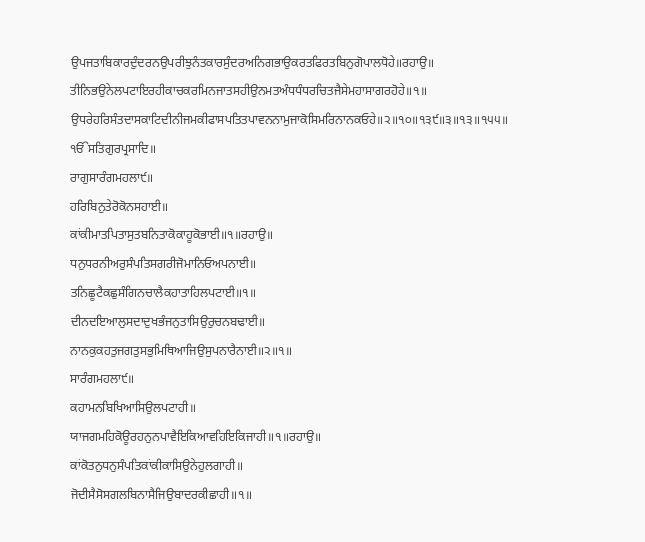ਉਪਜਤਾਬਿਕਾਰਦੁੰਦਰਨਉਪਰੀਝੁਨੰਤਕਾਰਸੁੰਦਰਅਨਿਗਭਾਉਕਰਤਫਿਰਤਬਿਨੁਗੋਪਾਲਧੋਹੇ॥ਰਹਾਉ॥
ਤੀਨਿਭਉਨੇਲਪਟਾਇਰਹੀਕਾਚਕਰਮਿਨਜਾਤਸਹੀਉਨਮਤਅੰਧਧੰਧਰਚਿਤਜੈਸੇਮਹਾਸਾਗਰਹੋਹੇ॥੧॥
ਉਧਰੇਹਰਿਸੰਤਦਾਸਕਾਟਿਦੀਨੀਜਮਕੀਫਾਸਪਤਿਤਪਾਵਨਨਾਮੁਜਾਕੋਸਿਮਰਿਨਾਨਕਓਹੇ॥੨॥੧੦॥੧੩੯॥੩॥੧੩॥੧੫੫॥
ੴਸਤਿਗੁਰਪ੍ਰਸਾਦਿ॥
ਰਾਗੁਸਾਰੰਗਮਹਲਾ੯॥
ਹਰਿਬਿਨੁਤੇਰੋਕੋਨਸਹਾਈ॥
ਕਾਂਕੀਮਾਤਪਿਤਾਸੁਤਬਨਿਤਾਕੋਕਾਹੂਕੋਭਾਈ॥੧॥ਰਹਾਉ॥
ਧਨੁਧਰਨੀਅਰੁਸੰਪਤਿਸਗਰੀਜੋਮਾਨਿਓਅਪਨਾਈ॥
ਤਨਿਛੂਟੈਕਛੁਸੰਗਿਨਚਾਲੈਕਹਾਤਾਹਿਲਪਟਾਈ॥੧॥
ਦੀਨਦਇਆਲੁਸਦਾਦੁਖਭੰਜਨੁਤਾਸਿਉਰੁਚਨਬਢਾਈ॥
ਨਾਨਕੁਕਹਤੁਜਗਤੁਸਭੁਮਿਥਿਆਜਿਉਸੁਪਨਾਰੈਨਾਈ॥੨॥੧॥
ਸਾਰੰਗਮਹਲਾ੯॥
ਕਹਾਮਨਬਿਖਿਆਸਿਉਲਪਟਾਹੀ॥
ਯਾਜਗਮਹਿਕੋਊਰਹਨੁਨਪਾਵੈਇਕਿਆਵਹਿਇਕਿਜਾਹੀ॥੧॥ਰਹਾਉ॥
ਕਾਂਕੋਤਨੁਧਨੁਸੰਪਤਿਕਾਂਕੀਕਾਸਿਉਨੇਹੁਲਗਾਹੀ॥
ਜੋਦੀਸੈਸੋਸਗਲਬਿਨਾਸੈਜਿਉਬਾਦਰਕੀਛਾਹੀ॥੧॥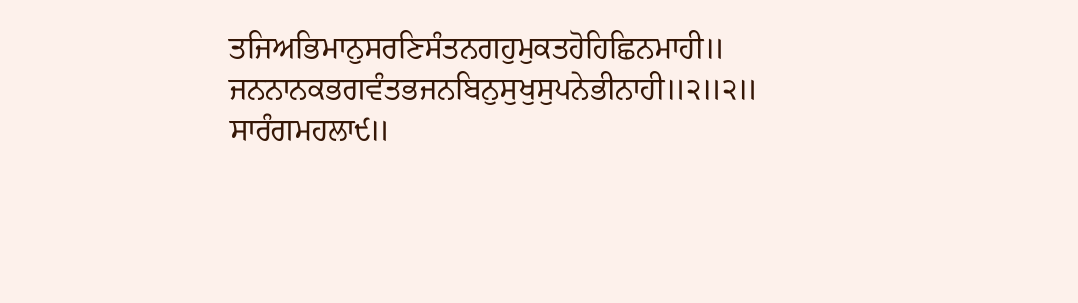ਤਜਿਅਭਿਮਾਨੁਸਰਣਿਸੰਤਨਗਹੁਮੁਕਤਹੋਹਿਛਿਨਮਾਹੀ॥
ਜਨਨਾਨਕਭਗਵੰਤਭਜਨਬਿਨੁਸੁਖੁਸੁਪਨੇਭੀਨਾਹੀ॥੨॥੨॥
ਸਾਰੰਗਮਹਲਾ੯॥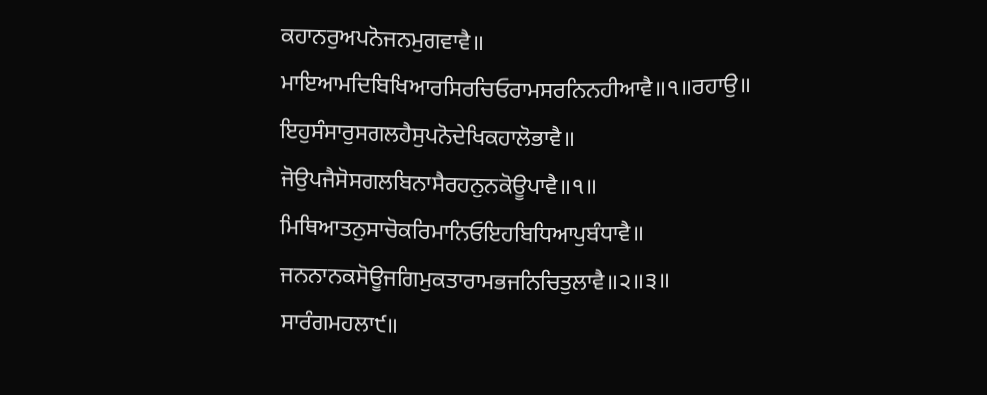ਕਹਾਨਰੁਅਪਨੋਜਨਮੁਗਵਾਵੈ॥
ਮਾਇਆਮਦਿਬਿਖਿਆਰਸਿਰਚਿਓਰਾਮਸਰਨਿਨਹੀਆਵੈ॥੧॥ਰਹਾਉ॥
ਇਹੁਸੰਸਾਰੁਸਗਲਹੈਸੁਪਨੋਦੇਖਿਕਹਾਲੋਭਾਵੈ॥
ਜੋਉਪਜੈਸੋਸਗਲਬਿਨਾਸੈਰਹਨੁਨਕੋਊਪਾਵੈ॥੧॥
ਮਿਥਿਆਤਨੁਸਾਚੋਕਰਿਮਾਨਿਓਇਹਬਿਧਿਆਪੁਬੰਧਾਵੈ॥
ਜਨਨਾਨਕਸੋਊਜਗਿਮੁਕਤਾਰਾਮਭਜਨਿਚਿਤੁਲਾਵੈ॥੨॥੩॥
ਸਾਰੰਗਮਹਲਾ੯॥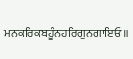ਮਨਕਰਿਕਬਹੂੰਨਹਰਿਗੁਨਗਾਇਓ॥